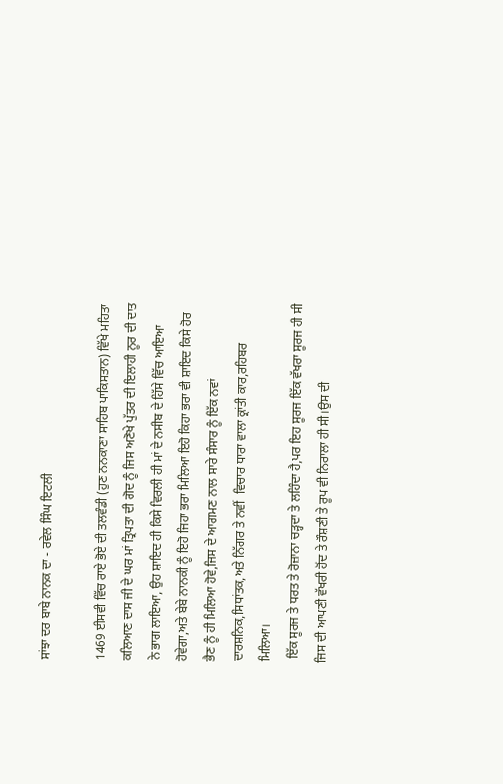ਸਾਂਝਾ ਦਰ ਬਾਬੇ ਨਾਨਕ ਦਾ - ਰਵੇਲ ਸਿੰਘ ਇਟਲੀ

1469 ਈਸਵੀ ਵਿੱਚ ਰਾਏ ਭੋਏ ਦੀ ਤਲਵੰਡੀ (ਹੁਣ ਨਨਕਾਣਾ ਸਾਹਿਬ ਪਾਕਿਸਤਾਨ) ਵਿੱਖੇ ਮਹਿਤਾ ਕਲਿਆਣ ਦਾਸ ਜੀ ਦੇ ਘਰ ਮਾਂ ਤ੍ਰਿਪਤਾ ਦੀ ਗੋਦ ਨੂੰ ਜਿਸ ਅਣੋਖੇ ਪੁੱਤਰ ਦੀ ਇਲਾਹੀ ਨੂਰ ਦੀ ਦਾਤ ਨੇ ਭਾਗ ਲਾਇਆ, ਉਹ ਸ਼ਾਇਦ ਹੀ ਕਿਸੇ ਵਿਰਲੀ ਹੀ ਮਾਂ ਦੇ ਨਸੀਬ ਦੇ ਹਿੱਸੇ ਵਿੱਚ ਆਇਆ ਹੋਵੇਗਾ,ਅਤੇ ਬੇਬੇ ਨਾਨਕੀ ਨੂੰ ਇਹੋ ਜਿਹਾ ਭਰਾ ਮਿਲਿਆ ਇਹੋ ਕਿਹਾ ਭਰਾ ਵੀ ਸ਼ਾਇਦ ਕਿਸੇ ਹੋਰ ਭੈਣ ਨੂੰ ਹੀ ਮਿਲਿਆ ਹੋਵੇ,ਜਿਸ ਦੇ ਆਗਮਣ ਨਾਲ ਸਾਰੇ ਸੰਸਾਰ ਨੂੰ ਇੱਕ ਨਵਾਂ ਦਾਰਸ਼ਨਿਕ,ਸਿਧਾਂਤਕ,ਅਤੇ ਨਿੱਗਰ ਤੇ ਨਵੀਂ  ਵਿਚਾਰ ਧਾਰਾ ਵਾਲਾ ਕ੍ਰਾਂਤੀ ਕਾਰ,ਰਹਿਬਰ ਮਿਲਿਆ।
 ਇੱਕ ਸੂਰਜ ਤੇ ਧਰਤ ਤੇ ਰੋਜ਼ਾਨਾ ਚੜ੍ਹਦਾ ਤੇ ਲਹਿੰਦਾ ਹੈ,ਪਰ ਇਹ ਸੂਰਜ ਇੱਕ ਵੱਖਰਾ ਸੂਰਜ ਹੀ ਸੀ ਜਿਸ ਦੀ ਆਪਣੀ ਵੱਖਰੀ ਹੋਂਦ ਤੇ ਰੌਸ਼ਣੀ ਤੇ ਰੂਪ ਵੀ ਨਿਰਾਲਾ ਹੀ ਸੀ।ਉਸ ਦੀ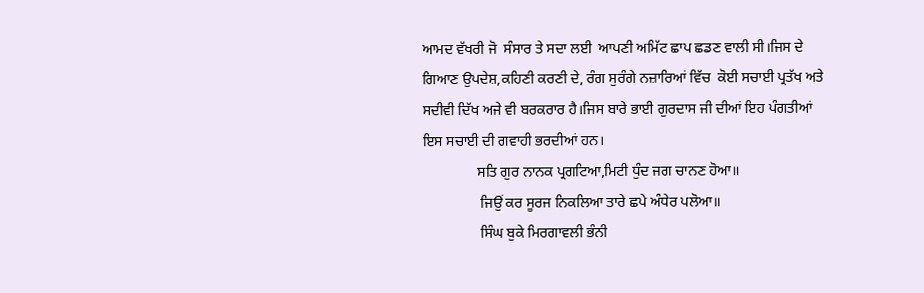ਆਮਦ ਵੱਖਰੀ ਜੋ  ਸੰਸਾਰ ਤੇ ਸਦਾ ਲਈ  ਆਪਣੀ ਅਮਿੱਟ ਛਾਪ ਛਡਣ ਵਾਲੀ ਸੀ।ਜਿਸ ਦੇ ਗਿਆਣ ਉਪਦੇਸ਼,ਕਹਿਣੀ ਕਰਣੀ ਦੇ, ਰੰਗ ਸੁਰੰਗੇ ਨਜ਼ਾਰਿਆਂ ਵਿੱਚ  ਕੋਈ ਸਚਾਈ ਪ੍ਰਤੱਖ ਅਤੇ ਸਦੀਵੀ ਦਿੱਖ ਅਜੇ ਵੀ ਬਰਕਰਾਰ ਹੈ।ਜਿਸ ਬਾਰੇ ਭਾਈ ਗੁਰਦਾਸ ਜੀ ਦੀਆਂ ਇਹ ਪੰਗਤੀਆਂ ਇਸ ਸਚਾਈ ਦੀ ਗਵਾਹੀ ਭਰਦੀਆਂ ਹਨ।
               ਸਤਿ ਗੁਰ ਨਾਨਕ ਪ੍ਰਗਟਿਆ,ਮਿਟੀ ਧੁੰਦ ਜਗ ਚਾਨਣ ਹੋਆ॥
                ਜਿਉਂ ਕਰ ਸੂਰਜ ਨਿਕਲਿਆ ਤਾਰੇ ਛਪੇ ਅੰਧੇਰ ਪਲੋਆ॥
                ਸਿੰਘ ਬੁਕੇ ਮਿਰਗਾਵਲੀ ਭੰਨੀ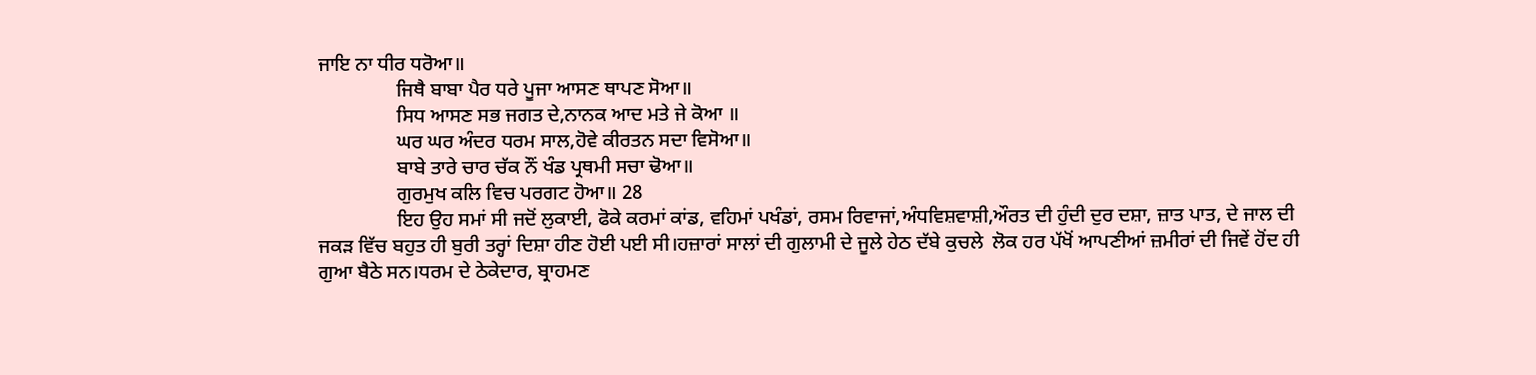ਜਾਇ ਨਾ ਧੀਰ ਧਰੋਆ॥
                ਜਿਥੈ ਬਾਬਾ ਪੈਰ ਧਰੇ ਪੂਜਾ ਆਸਣ ਥਾਪਣ ਸੋਆ॥
                ਸਿਧ ਆਸਣ ਸਭ ਜਗਤ ਦੇ,ਨਾਨਕ ਆਦ ਮਤੇ ਜੇ ਕੋਆ ॥
                ਘਰ ਘਰ ਅੰਦਰ ਧਰਮ ਸਾਲ,ਹੋਵੇ ਕੀਰਤਨ ਸਦਾ ਵਿਸੋਆ॥
                ਬਾਬੇ ਤਾਰੇ ਚਾਰ ਚੱਕ ਨੌਂ ਖੰਡ ਪ੍ਰਥਮੀ ਸਚਾ ਢੋਆ॥
                ਗੁਰਮੁਖ ਕਲਿ ਵਿਚ ਪਰਗਟ ਹੋਆ॥ 28
                ਇਹ ਉਹ ਸਮਾਂ ਸੀ ਜਦੋਂ ਲੁਕਾਈ, ਫੋਕੇ ਕਰਮਾਂ ਕਾਂਡ, ਵਹਿਮਾਂ ਪਖੰਡਾਂ, ਰਸਮ ਰਿਵਾਜਾਂ,ਅੰਧਵਿਸ਼ਵਾਸ਼ੀ,ਔਰਤ ਦੀ ਹੁੰਦੀ ਦੁਰ ਦਸ਼ਾ, ਜ਼ਾਤ ਪਾਤ, ਦੇ ਜਾਲ ਦੀ ਜਕੜ ਵਿੱਚ ਬਹੁਤ ਹੀ ਬੁਰੀ ਤਰ੍ਹਾਂ ਦਿਸ਼ਾ ਹੀਣ ਹੋਈ ਪਈ ਸੀ।ਹਜ਼ਾਰਾਂ ਸਾਲਾਂ ਦੀ ਗੁਲਾਮੀ ਦੇ ਜੂਲੇ ਹੇਠ ਦੱਬੇ ਕੁਚਲੇ  ਲੋਕ ਹਰ ਪੱਖੋਂ ਆਪਣੀਆਂ ਜ਼ਮੀਰਾਂ ਦੀ ਜਿਵੇਂ ਹੋਂਦ ਹੀ ਗੁਆ ਬੈਠੇ ਸਨ।ਧਰਮ ਦੇ ਠੇਕੇਦਾਰ, ਬ੍ਰਾਹਮਣ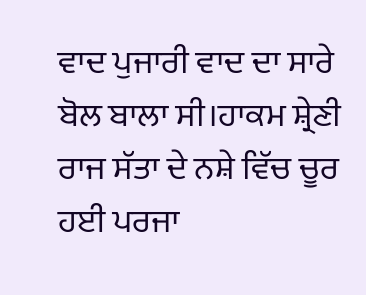ਵਾਦ ਪੁਜਾਰੀ ਵਾਦ ਦਾ ਸਾਰੇ ਬੋਲ ਬਾਲਾ ਸੀ।ਹਾਕਮ ਸ਼੍ਰੇਣੀ ਰਾਜ ਸੱਤਾ ਦੇ ਨਸ਼ੇ ਵਿੱਚ ਚੂਰ ਹਈ ਪਰਜਾ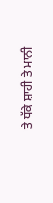ਤੇ ਧੱਕੇ ਸ਼ਾਹੀ ਤੇ ਮਾਨੀ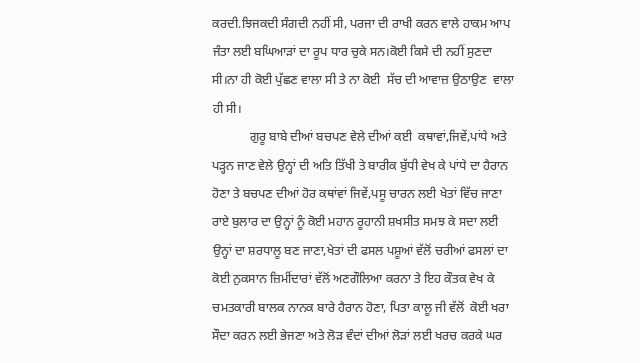ਕਰਦੀ.ਝਿਜਕਦੀ ਸੰਗਦੀ ਨਹੀਂ ਸੀ, ਪਰਜਾ ਦੀ ਰਾਖੀ ਕਰਨ ਵਾਲੇ ਹਾਕਮ ਆਪ ਜੰਤਾ ਲਈ ਬਘਿਆੜਾਂ ਦਾ ਰੂਪ ਧਾਰ ਚੁਕੇ ਸਨ।ਕੋਈ ਕਿਸੇ ਦੀ ਨਹੀਂ ਸੁਣਦਾ ਸੀ।ਨਾ ਹੀ ਕੋਈ ਪੁੱਛਣ ਵਾਲਾ ਸੀ ਤੇ ਨਾ ਕੋਈ  ਸੱਚ ਦੀ ਆਵਾਜ਼ ਉਠਾਉਣ  ਵਾਲਾ ਹੀ ਸੀ।
            ਗੁਰੂ ਬਾਬੇ ਦੀਆਂ ਬਚਪਣ ਵੇਲੇ ਦੀਆਂ ਕਈ  ਕਥਾਵਾਂ,ਜਿਵੇਂ,ਪਾਂਧੇ ਅਤੇ  ਪੜ੍ਹਨ ਜਾਣ ਵੇਲੇ ਉਨ੍ਹਾਂ ਦੀ ਅਤਿ ਤਿੱਖੀ ਤੇ ਬਾਰੀਕ ਬੁੱਧੀ ਵੇਖ ਕੇ ਪਾਂਧੇ ਦਾ ਹੈਰਾਨ ਹੋਣਾ ਤੇ ਬਚਪਣ ਦੀਆਂ ਹੋਰ ਕਥਾਂਵਾਂ ਜਿਵੇਂ,ਪਸੂ ਚਾਰਨ ਲਈ ਖੇਤਾਂ ਵਿੱਚ ਜਾਣਾ ਰਾਏ ਬੁਲਾਰ ਦਾ ਉਨ੍ਹਾਂ ਨੂੰ ਕੋਈ ਮਹਾਨ ਰੂਹਾਨੀ ਸ਼ਖਸੀਤ ਸਮਝ ਕੇ ਸਦਾ ਲਈ ਉਨ੍ਹਾਂ ਦਾ ਸ਼ਰਧਾਲੂ ਬਣ ਜਾਣਾ,ਖੇਤਾਂ ਦੀ ਫਸਲ ਪਸ਼ੂਆਂ ਵੱਲੋਂ ਚਰੀਆਂ ਫਸਲਾਂ ਦਾ ਕੋਈ ਨੁਕਸਾਨ ਜ਼ਿਮੀਂਦਾਰਾਂ ਵੱਲੋਂ ਅਣਗੌਲਿਆ ਕਰਨਾ ਤੇ ਇਹ ਕੌਤਕ ਵੇਖ ਕੇ ਚਮਤਕਾਰੀ ਬਾਲਕ ਨਾਨਕ ਬਾਰੇ ਹੈਰਾਨ ਹੋਣਾ, ਪਿਤਾ ਕਾਲੂ ਜੀ ਵੱਲੋਂ  ਕੋਈ ਖਰਾ ਸੌਦਾ ਕਰਨ ਲਈ ਭੇਜਣਾ ਅਤੇ ਲੋੜ ਵੰਦਾਂ ਦੀਆਂ ਲੋੜਾਂ ਲਈ ਖਰਚ ਕਰਕੇ ਘਰ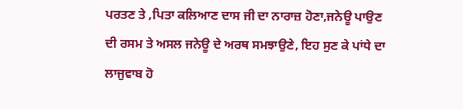ਪਰਤਣ ਤੇ ,ਪਿਤਾ ਕਲਿਆਣ ਦਾਸ ਜੀ ਦਾ ਨਾਰਾਜ਼ ਹੋਣਾ,ਜਨੇਊ ਪਾਉਣ ਦੀ ਰਸਮ ਤੇ ਅਸਲ ਜਨੇਊ ਦੇ ਅਰਥ ਸਮਝਾਉਣੇ, ਇਹ ਸੁਣ ਕੇ ਪਾਂਧੇ ਦਾ ਲਾਜੁਵਾਬ ਹੋ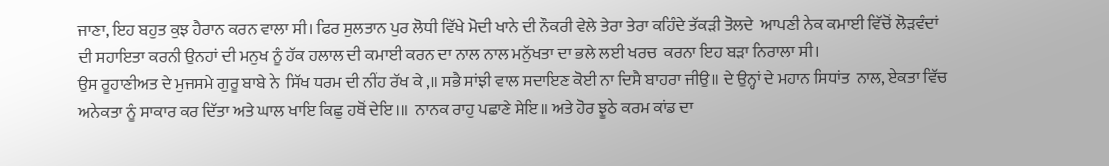ਜਾਣਾ, ਇਹ ਬਹੁਤ ਕੁਝ ਹੈਰਾਨ ਕਰਨ ਵਾਲਾ ਸੀ। ਫਿਰ ਸੁਲਤਾਨ ਪੁਰ ਲੋਧੀ ਵਿੱਖੇ ਮੋਦੀ ਖਾਨੇ ਦੀ ਨੌਕਰੀ ਵੇਲੇ ਤੇਰਾ ਤੇਰਾ ਕਹਿੰਦੇ ਤੱਕੜੀ ਤੋਲਦੇ  ਆਪਣੀ ਨੇਕ ਕਮਾਈ ਵਿੱਚੋਂ ਲੋੜਵੰਦਾਂ ਦੀ ਸਹਾਇਤਾ ਕਰਨੀ ਉਨਹਾਂ ਦੀ ਮਨੁਖ ਨੂੰ ਹੱਕ ਹਲਾਲ ਦੀ ਕਮਾਈ ਕਰਨ ਦਾ ਨਾਲ ਨਾਲ ਮਨੁੱਖਤਾ ਦਾ ਭਲੇ ਲਈ ਖਰਚ  ਕਰਨਾ ਇਹ ਬੜਾ ਨਿਰਾਲਾ ਸੀ।
ਉਸ ਰੂਹਾਣੀਅਤ ਦੇ ਮੁਜਸਮੇ ਗੁਰੂ ਬਾਬੇ ਨੇ  ਸਿੱਖ ਧਰਮ ਦੀ ਨੀਂਹ ਰੱਖ ਕੇ ,॥ ਸਭੈ ਸਾਂਝੀ ਵਾਲ ਸਦਾਇਣ ਕੋਈ ਨਾ ਦਿਸੈ ਬਾਹਰਾ ਜੀਉ॥ ਦੇ ਉਨ੍ਹਾਂ ਦੇ ਮਹਾਨ ਸਿਧਾਂਤ  ਨਾਲ, ਏਕਤਾ ਵਿੱਚ ਅਨੇਕਤਾ ਨੂੰ ਸਾਕਾਰ ਕਰ ਦਿੱਤਾ ਅਤੇ ਘਾਲ ਖਾਇ ਕਿਛੁ ਹਥੋਂ ਦੇਇ।॥  ਨਾਨਕ ਰਾਹੁ ਪਛਾਣੇ ਸੇਇ॥ ਅਤੇ ਹੋਰ ਝੂਠੇ ਕਰਮ ਕਾਂਡ ਦਾ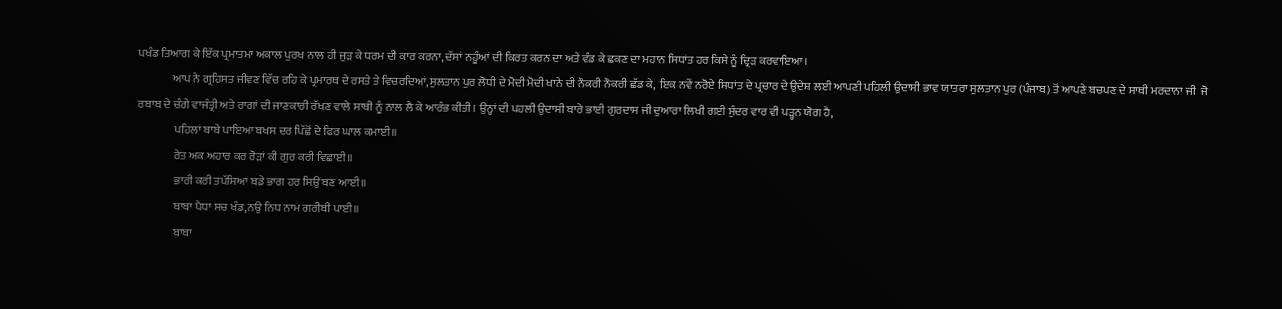ਪਖੰਡ ਤਿਆਗ ਕੇ ਇੱਕ ਪ੍ਰਮਾਤਮਾ ਅਕਾਲ ਪੁਰਖ ਨਾਲ ਹੀ ਜੁੜ ਕੇ ਧਰਮ ਦੀ ਕਾਰ ਕਰਨਾ, ਦੱਸਾਂ ਨਹੂੰਆਂ ਦੀ ਕਿਰਤ ਕਰਨ ਦਾ ਅਤੇ ਵੰਡ ਕੇ ਛਕਣ ਦਾ ਮਹਾਨ ਸਿਧਾਂਤ ਹਰ ਕਿਸੇ ਨੂੰ ਦ੍ਰਿੜ ਕਰਵਾਇਆ।
               ਆਪ ਨੇ ਗ੍ਰਹਿਸਤ ਜੀਵਣ ਵਿੱਚ ਰਹਿ ਕੇ ਪ੍ਰਮਾਰਥ ਦੇ ਰਸਤੇ ਤੇ ਵਿਚਰਦਿਆਂ,ਸੁਲਤਾਨ ਪੁਰ ਲੋਧੀ ਦੇ ਮੋਦੀ ਮੋਦੀ ਖਾਨੇ ਦੀ ਨੌਕਰੀ ਨੌਕਰੀ ਛੱਡ ਕੇ,  ਇਕ ਨਵੇਂ ਨਰੋਏ ਸਿਧਾਂਤ ਦੇ ਪ੍ਰਚਾਰ ਦੇ ਉਦੇਸ਼ ਲਈ ਆਪਣੀ ਪਹਿਲੀ ਉਦਾਸੀ ਭਾਵ ਯਾਤਰਾ ਸੁਲਤਾਨ ਪੁਰ (ਪੰਜਾਬ) ਤੋਂ ਆਪਣੇ ਬਚਪਣ ਦੇ ਸਾਥੀ ਮਰਦਾਨਾ ਜੀ  ਜੋ ਰਬਾਬ ਦੇ ਚੰਗੇ ਵਾਜੰਤ੍ਰੀ ਅਤੇ ਰਾਗਾਂ ਦੀ ਜਾਣਕਾਰੀ ਰੱਖਣ ਵਾਲੇ ਸਾਥੀ ਨੂੰ ਨਾਲ ਲੈ ਕੇ ਆਰੰਭ ਕੀਤੀ। ਉਨ੍ਹਾਂ ਦੀ ਪਹਲੀ ਉਦਾਸੀ ਬਾਰੇ ਭਾਈ ਗੁਰਦਾਸ ਜੀ ਦੁਆਰਾ ਲਿਖੀ ਗਈ ਸੁੰਦਰ ਵਾਰ ਵੀ ਪੜ੍ਹਨ ਯੋਗ ਹੈ,
                ਪਹਿਲਾਂ ਬਾਬੇ ਪਾਇਆ ਬਖਸ ਦਰ ਪਿੱਛੋਂ ਦੇ ਫਿਰ ਘਾਲ ਕਮਾਈ॥
                ਰੇਤ ਅਕ ਅਹਾਰ ਕਰ ਰੋੜਾਂ ਕੀ ਗੁਰ ਕਰੀ ਵਿਛਾਈ॥
                ਭਾਰੀ ਕਰੀ ਤਪੱਸਿਆ ਬਡੇ ਭਾਗ ਹਰ ਸਿਉਂ ਬਣ ਆਈ॥
                ਬਾਬਾ ਪੈਧਾ ਸਚ ਖੰਡ,ਨਉ ਨਿਧ ਨਾਮ ਗਰੀਬੀ ਪਾਈ॥
                ਬਾਬਾ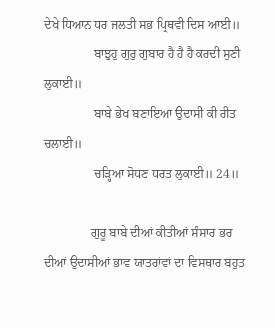ਦੇਖੇ ਧਿਆਨ ਧਰ ਜਲਤੀ ਸਭ ਪ੍ਰਿਥਵੀ ਦਿਸ ਆਈ॥
                ਬਾਝੁਹੁ ਗੁਰੁ ਗੁਬਾਰ ਹੈ ਹੈ ਹੈ ਕਰਦੀ ਸੁਣੀ ਲੁਕਾਈ॥
                ਬਾਬੇ ਭੇਖ ਬਣਾਇਆ ਉਦਾਸੀ ਕੀ ਰੀਤ ਚਲਾਈ॥
                ਚੜ੍ਹਿਆ ਸੋਧਣ ਧਰਤ ਲੁਕਾਈ॥ 24॥

               ਗੁਰੂ ਬਾਬੇ ਦੀਆਂ ਕੀਤੀਆਂ ਸੰਸਾਰ ਭਰ ਦੀਆਂ ਉਦਾਸੀਆਂ ਭਾਵ ਯਾਤਰਾਂਵਾਂ ਦਾ ਵਿਸਥਾਰ ਬਹੁਤ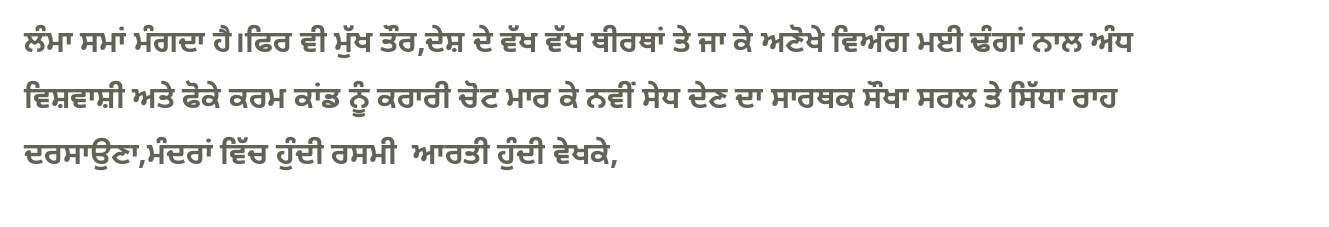ਲੰਮਾ ਸਮਾਂ ਮੰਗਦਾ ਹੈ।ਫਿਰ ਵੀ ਮੁੱਖ ਤੌਰ,ਦੇਸ਼ ਦੇ ਵੱਖ ਵੱਖ ਥੀਰਥਾਂ ਤੇ ਜਾ ਕੇ ਅਣੋਖੇ ਵਿਅੰਗ ਮਈ ਢੰਗਾਂ ਨਾਲ ਅੰਧ ਵਿਸ਼ਵਾਸ਼ੀ ਅਤੇ ਫੋਕੇ ਕਰਮ ਕਾਂਡ ਨੂੰ ਕਰਾਰੀ ਚੋਟ ਮਾਰ ਕੇ ਨਵੀਂ ਸੇਧ ਦੇਣ ਦਾ ਸਾਰਥਕ ਸੌਖਾ ਸਰਲ ਤੇ ਸਿੱਧਾ ਰਾਹ ਦਰਸਾਉਣਾ,ਮੰਦਰਾਂ ਵਿੱਚ ਹੁੰਦੀ ਰਸਮੀ  ਆਰਤੀ ਹੁੰਦੀ ਵੇਖਕੇ,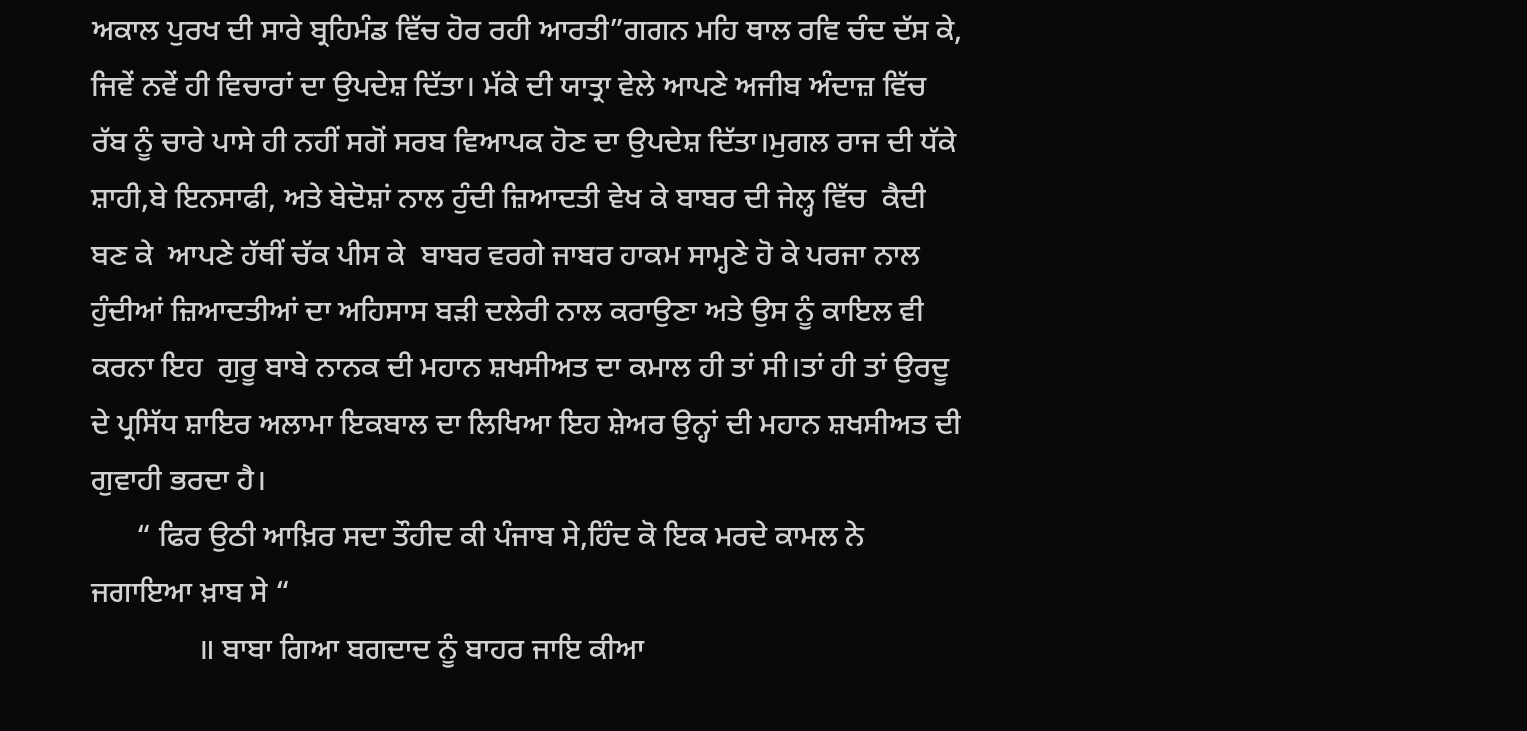ਅਕਾਲ ਪੁਰਖ ਦੀ ਸਾਰੇ ਬ੍ਰਹਿਮੰਡ ਵਿੱਚ ਹੋਰ ਰਹੀ ਆਰਤੀ”ਗਗਨ ਮਹਿ ਥਾਲ ਰਵਿ ਚੰਦ ਦੱਸ ਕੇ, ਜਿਵੇਂ ਨਵੇਂ ਹੀ ਵਿਚਾਰਾਂ ਦਾ ਉਪਦੇਸ਼ ਦਿੱਤਾ। ਮੱਕੇ ਦੀ ਯਾਤ੍ਰਾ ਵੇਲੇ ਆਪਣੇ ਅਜੀਬ ਅੰਦਾਜ਼ ਵਿੱਚ ਰੱਬ ਨੂੰ ਚਾਰੇ ਪਾਸੇ ਹੀ ਨਹੀਂ ਸਗੋਂ ਸਰਬ ਵਿਆਪਕ ਹੋਣ ਦਾ ਉਪਦੇਸ਼ ਦਿੱਤਾ।ਮੁਗਲ ਰਾਜ ਦੀ ਧੱਕੇ ਸ਼ਾਹੀ,ਬੇ ਇਨਸਾਫੀ, ਅਤੇ ਬੇਦੋਸ਼ਾਂ ਨਾਲ ਹੁੰਦੀ ਜ਼ਿਆਦਤੀ ਵੇਖ ਕੇ ਬਾਬਰ ਦੀ ਜੇਲ੍ਹ ਵਿੱਚ  ਕੈਦੀ ਬਣ ਕੇ  ਆਪਣੇ ਹੱਥੀਂ ਚੱਕ ਪੀਸ ਕੇ  ਬਾਬਰ ਵਰਗੇ ਜਾਬਰ ਹਾਕਮ ਸਾਮ੍ਹਣੇ ਹੋ ਕੇ ਪਰਜਾ ਨਾਲ ਹੁੰਦੀਆਂ ਜ਼ਿਆਦਤੀਆਂ ਦਾ ਅਹਿਸਾਸ ਬੜੀ ਦਲੇਰੀ ਨਾਲ ਕਰਾਉਣਾ ਅਤੇ ਉਸ ਨੂੰ ਕਾਇਲ ਵੀ ਕਰਨਾ ਇਹ  ਗੁਰੂ ਬਾਬੇ ਨਾਨਕ ਦੀ ਮਹਾਨ ਸ਼ਖਸੀਅਤ ਦਾ ਕਮਾਲ ਹੀ ਤਾਂ ਸੀ।ਤਾਂ ਹੀ ਤਾਂ ਉਰਦੂ ਦੇ ਪ੍ਰਸਿੱਧ ਸ਼ਾਇਰ ਅਲਾਮਾ ਇਕਬਾਲ ਦਾ ਲਿਖਿਆ ਇਹ ਸ਼ੇਅਰ ਉਨ੍ਹਾਂ ਦੀ ਮਹਾਨ ਸ਼ਖਸੀਅਤ ਦੀ ਗੁਵਾਹੀ ਭਰਦਾ ਹੈ।
      “ ਫਿਰ ਉਠੀ ਆਖ਼ਿਰ ਸਦਾ ਤੌਹੀਦ ਕੀ ਪੰਜਾਬ ਸੇ,ਹਿੰਦ ਕੋ ਇਕ ਮਰਦੇ ਕਾਮਲ ਨੇ ਜਗਾਇਆ ਖ਼ਾਬ ਸੇ “
              ॥ ਬਾਬਾ ਗਿਆ ਬਗਦਾਦ ਨੂੰ ਬਾਹਰ ਜਾਇ ਕੀਆ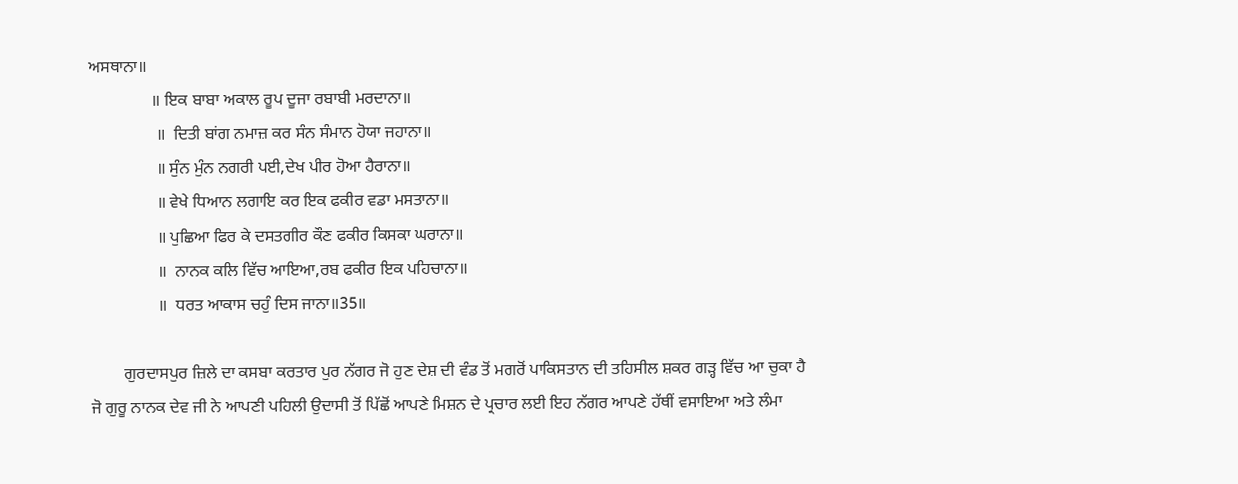ਅਸਥਾਨਾ॥
               ॥ ਇਕ ਬਾਬਾ ਅਕਾਲ ਰੂਪ ਦੂਜਾ ਰਬਾਬੀ ਮਰਦਾਨਾ॥
                ॥  ਦਿਤੀ ਬਾਂਗ ਨਮਾਜ਼ ਕਰ ਸੰਨ ਸੰਮਾਨ ਹੋਯਾ ਜਹਾਨਾ॥
                ॥ ਸੁੰਨ ਮੁੰਨ ਨਗਰੀ ਪਈ,ਦੇਖ ਪੀਰ ਹੋਆ ਹੈਰਾਨਾ॥
                ॥ ਵੇਖੇ ਧਿਆਨ ਲਗਾਇ ਕਰ ਇਕ ਫਕੀਰ ਵਡਾ ਮਸਤਾਨਾ॥
                ॥ ਪੁਛਿਆ ਫਿਰ ਕੇ ਦਸਤਗੀਰ ਕੌਣ ਫਕੀਰ ਕਿਸਕਾ ਘਰਾਨਾ॥
                ॥  ਨਾਨਕ ਕਲਿ ਵਿੱਚ ਆਇਆ,ਰਬ ਫਕੀਰ ਇਕ ਪਹਿਚਾਨਾ॥
                ॥  ਧਰਤ ਆਕਾਸ ਚਹੁੰ ਦਿਸ ਜਾਨਾ॥35॥

        ਗੁਰਦਾਸਪੁਰ ਜ਼ਿਲੇ ਦਾ ਕਸਬਾ ਕਰਤਾਰ ਪੁਰ ਨੱਗਰ ਜੋ ਹੁਣ ਦੇਸ਼ ਦੀ ਵੰਡ ਤੋਂ ਮਗਰੋਂ ਪਾਕਿਸਤਾਨ ਦੀ ਤਹਿਸੀਲ ਸ਼ਕਰ ਗੜ੍ਹ ਵਿੱਚ ਆ ਚੁਕਾ ਹੈ ਜੋ ਗੁਰੂ ਨਾਨਕ ਦੇਵ ਜੀ ਨੇ ਆਪਣੀ ਪਹਿਲੀ ਉਦਾਸੀ ਤੋਂ ਪਿੱਛੋਂ ਆਪਣੇ ਮਿਸ਼ਨ ਦੇ ਪ੍ਰਚਾਰ ਲਈ ਇਹ ਨੱਗਰ ਆਪਣੇ ਹੱਥੀਂ ਵਸਾਇਆ ਅਤੇ ਲੰਮਾ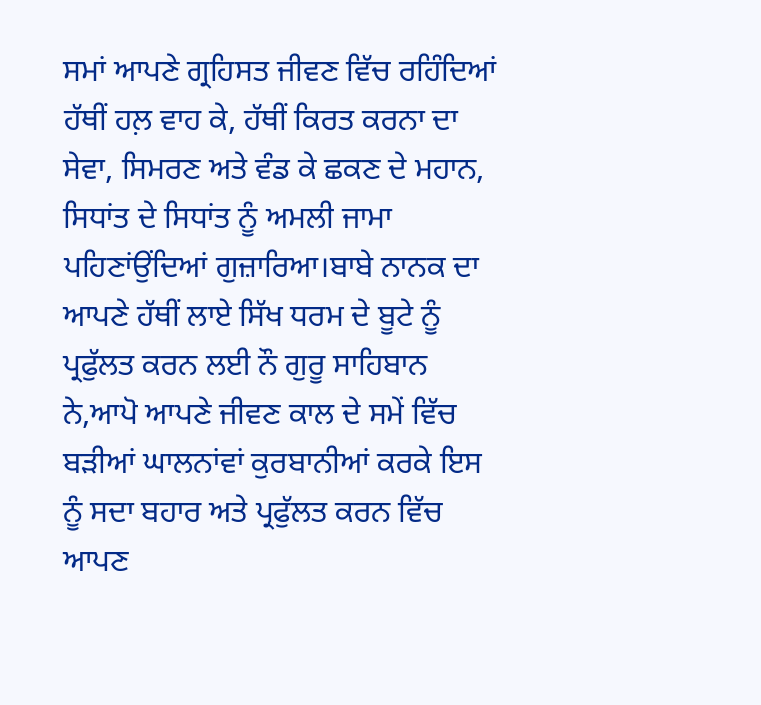ਸਮਾਂ ਆਪਣੇ ਗ੍ਰਹਿਸਤ ਜੀਵਣ ਵਿੱਚ ਰਹਿੰਦਿਆਂ ਹੱਥੀਂ ਹਲ਼ ਵਾਹ ਕੇ, ਹੱਥੀਂ ਕਿਰਤ ਕਰਨਾ ਦਾ ਸੇਵਾ, ਸਿਮਰਣ ਅਤੇ ਵੰਡ ਕੇ ਛਕਣ ਦੇ ਮਹਾਨ, ਸਿਧਾਂਤ ਦੇ ਸਿਧਾਂਤ ਨੂੰ ਅਮਲੀ ਜਾਮਾ ਪਹਿਣਾਂਉਂਦਿਆਂ ਗੁਜ਼ਾਰਿਆ।ਬਾਬੇ ਨਾਨਕ ਦਾ ਆਪਣੇ ਹੱਥੀਂ ਲਾਏ ਸਿੱਖ ਧਰਮ ਦੇ ਬੂਟੇ ਨੂੰ ਪ੍ਰਫੁੱਲਤ ਕਰਨ ਲਈ ਨੌ ਗੁਰੂ ਸਾਹਿਬਾਨ ਨੇ,ਆਪੋ ਆਪਣੇ ਜੀਵਣ ਕਾਲ ਦੇ ਸਮੇਂ ਵਿੱਚ ਬੜੀਆਂ ਘਾਲਨਾਂਵਾਂ ਕੁਰਬਾਨੀਆਂ ਕਰਕੇ ਇਸ ਨੂੰ ਸਦਾ ਬਹਾਰ ਅਤੇ ਪ੍ਰਫੁੱਲਤ ਕਰਨ ਵਿੱਚ ਆਪਣ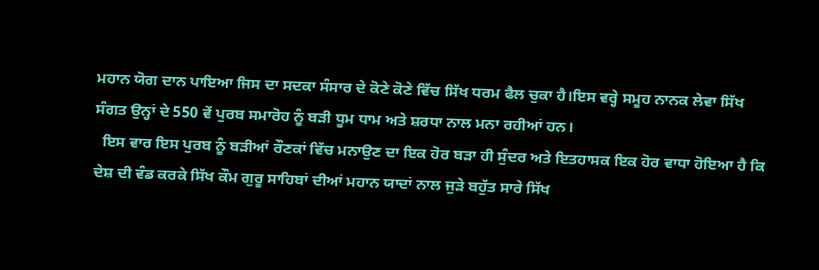ਮਹਾਨ ਯੋਗ ਦਾਨ ਪਾਇਆ ਜਿਸ ਦਾ ਸਦਕਾ ਸੰਸਾਰ ਦੇ ਕੋਣੇ ਕੋਣੇ ਵਿੱਚ ਸਿੱਖ ਧਰਮ ਫੈਲ ਚੁਕਾ ਹੈ।ਇਸ ਵਰ੍ਹੇ ਸਮੂਹ ਨਾਨਕ ਲੇਵਾ ਸਿੱਖ ਸੰਗਤ ਉਨ੍ਹਾਂ ਦੇ 550 ਵੇਂ ਪੁਰਬ ਸਮਾਰੋਹ ਨੂੰ ਬੜੀ ਧੂਮ ਧਾਮ ਅਤੇ ਸ਼ਰਧਾ ਨਾਲ ਮਨਾ ਰਹੀਆਂ ਹਨ।
  ਇਸ ਵਾਰ ਇਸ ਪੁਰਬ ਨੂੰ ਬੜੀਆਂ ਰੌਣਕਾਂ ਵਿੱਚ ਮਨਾਉਣ ਦਾ ਇਕ ਹੋਰ ਬੜਾ ਹੀ ਸੁੰਦਰ ਅਤੇ ਇਤਹਾਸਕ ਇਕ ਹੋਰ ਵਾਧਾ ਹੋਇਆ ਹੈ ਕਿ ਦੇਸ਼ ਦੀ ਵੰਡ ਕਰਕੇ ਸਿੱਖ ਕੌਮ ਗੁਰੂ ਸਾਹਿਬਾਂ ਦੀਆਂ ਮਹਾਨ ਯਾਦਾਂ ਨਾਲ ਜੁੜੇ ਬਹੁੱਤ ਸਾਰੇ ਸਿੱਖ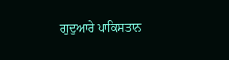ਗੁਦੁਆਰੇ ਪਾਕਿਸਤਾਨ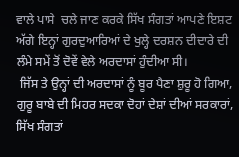ਵਾਲੇ ਪਾਸੇ  ਚਲੇ ਜਾਣ ਕਰਕੇ ਸਿੱਖ ਸੰਗਤਾਂ ਆਪਣੇ ਇਸ਼ਟ ਅੱਗੇ ਇਨ੍ਹਾਂ ਗੁਰਦੁਆਰਿਆਂ ਦੇ ਖੁਲ੍ਹੇ ਦਰਸ਼ਨ ਦੀਦਾਰੇ ਦੀ ਲੰਮੇ ਸਮੇਂ ਤੋਂ ਦੋਵੇਂ ਵੇਲੇ ਅਰਦਾਸਾਂ ਹੁੰਦੀਆ ਸੀ।
 ਜਿੱਸ ਤੇ ਉਨ੍ਹਾਂ ਦੀ ਅਰਦਾਸਾਂ ਨੂੰ ਬੂਰ ਪੈਣਾ ਸ਼ੁਰੂ ਹੋ ਗਿਆ, ਗੁਰੂ ਬਾਬੇ ਦੀ ਮਿਹਰ ਸਦਕਾ ਦੋਹਾਂ ਦੇਸ਼ਾਂ ਦੀਆਂ ਸਰਕਾਰਾਂ, ਸਿੱਖ ਸੰਗਤਾਂ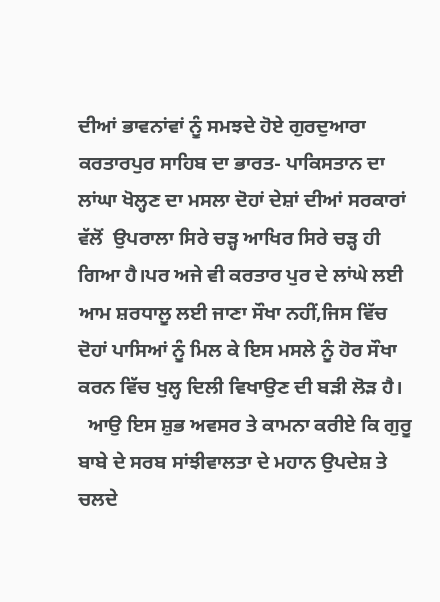ਦੀਆਂ ਭਾਵਨਾਂਵਾਂ ਨੂੰ ਸਮਝਦੇ ਹੋਏ ਗੁਰਦੁਆਰਾ ਕਰਤਾਰਪੁਰ ਸਾਹਿਬ ਦਾ ਭਾਰਤ- ਪਾਕਿਸਤਾਨ ਦਾ ਲਾਂਘਾ ਖੋਲ੍ਹਣ ਦਾ ਮਸਲਾ ਦੋਹਾਂ ਦੇਸ਼ਾਂ ਦੀਆਂ ਸਰਕਾਰਾਂ ਵੱਲੋਂ  ਉਪਰਾਲਾ ਸਿਰੇ ਚੜ੍ਹ ਆਖਿਰ ਸਿਰੇ ਚੜ੍ਹ ਹੀ ਗਿਆ ਹੈ।ਪਰ ਅਜੇ ਵੀ ਕਰਤਾਰ ਪੁਰ ਦੇ ਲਾਂਘੇ ਲਈ ਆਮ ਸ਼ਰਧਾਲੂ ਲਈ ਜਾਣਾ ਸੌਖਾ ਨਹੀਂ,ਜਿਸ ਵਿੱਚ ਦੋਹਾਂ ਪਾਸਿਆਂ ਨੂੰ ਮਿਲ ਕੇ ਇਸ ਮਸਲੇ ਨੂੰ ਹੋਰ ਸੌਖਾ ਕਰਨ ਵਿੱਚ ਖੁਲ੍ਹ ਦਿਲੀ ਵਿਖਾਉਣ ਦੀ ਬੜੀ ਲੋੜ ਹੈ।
  ਆਉ ਇਸ ਸ਼ੁਭ ਅਵਸਰ ਤੇ ਕਾਮਨਾ ਕਰੀਏ ਕਿ ਗੁਰੂ ਬਾਬੇ ਦੇ ਸਰਬ ਸਾਂਝੀਵਾਲਤਾ ਦੇ ਮਹਾਨ ਉਪਦੇਸ਼ ਤੇ ਚਲਦੇ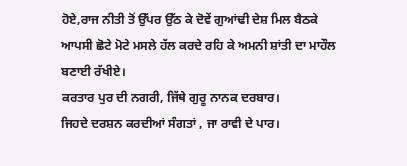ਹੋਏ,ਰਾਜ ਨੀਤੀ ਤੋਂ ਉੱਪਰ ਉੱਠ ਕੇ ਦੋਵੇਂ ਗੁਆਂਢੀ ਦੇਸ਼ ਮਿਲ ਬੈਠਕੇ ਆਪਸੀ ਛੋਟੇ ਮੋਟੇ ਮਸਲੇ ਹੱਲ ਕਰਦੇ ਰਹਿ ਕੇ ਅਮਨੀ ਸ਼ਾਂਤੀ ਦਾ ਮਾਹੌਲ ਬਣਾਈ ਰੱਖੀਏ।
ਕਰਤਾਰ ਪੁਰ ਦੀ ਨਗਰੀ, ਜਿੱਥੇ ਗੁਰੂ ਨਾਨਕ ਦਰਬਾਰ।
ਜਿਹਦੇ ਦਰਸ਼ਨ ਕਰਦੀਆਂ ਸੰਗਤਾਂ , ਜਾ ਰਾਵੀ ਦੇ ਪਾਰ।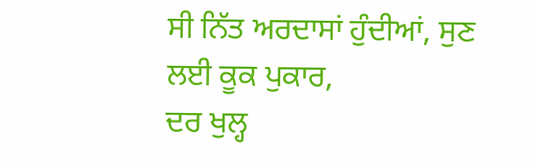ਸੀ ਨਿੱਤ ਅਰਦਾਸਾਂ ਹੁੰਦੀਆਂ, ਸੁਣ ਲਈ ਕੂਕ ਪੁਕਾਰ,
ਦਰ ਖੁਲ੍ਹ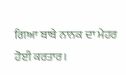ਗਿਆ ਬਾਬੇ ਨਾਨਕ ਦਾ ਮੇਹਰ ਹੋਈ ਕਰਤਾਰ।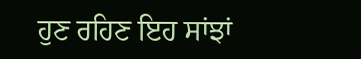ਹੁਣ ਰਹਿਣ ਇਹ ਸਾਂਝਾਂ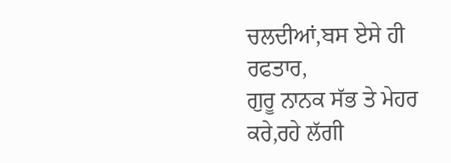ਚਲਦੀਆਂ,ਬਸ ਏਸੇ ਹੀ ਰਫਤਾਰ,
ਗੁਰੂ ਨਾਨਕ ਸੱਭ ਤੇ ਮੇਹਰ ਕਰੇ,ਰਹੇ ਲੱਗੀ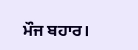ਮੌਜ ਬਹਾਰ।